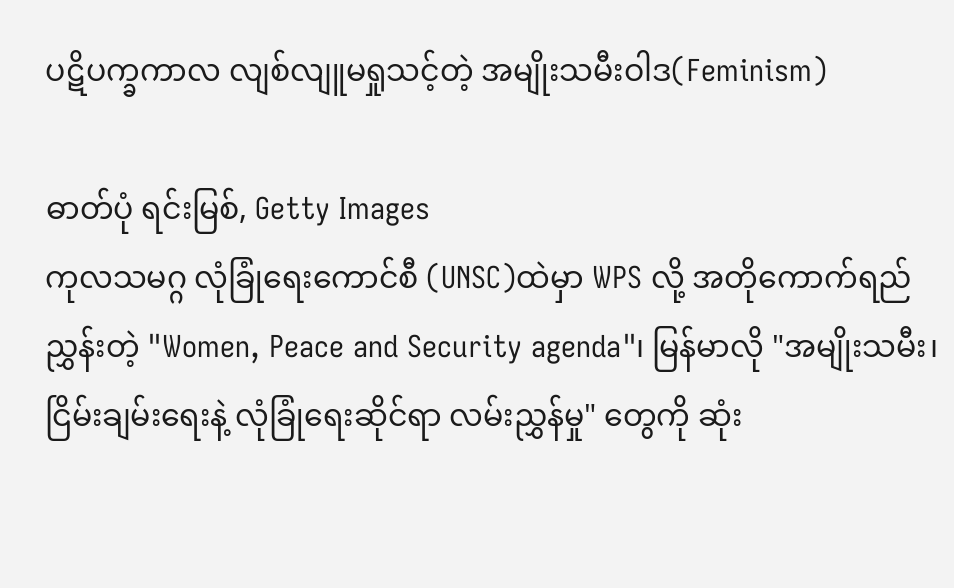ပဋိပက္ခကာလ လျစ်လျူမရှုသင့်တဲ့ အမျိုးသမီးဝါဒ(Feminism)

ဓာတ်ပုံ ရင်းမြစ်, Getty Images
ကုလသမဂ္ဂ လုံခြုံရေးကောင်စီ (UNSC)ထဲမှာ WPS လို့ အတိုကောက်ရည်ညွှန်းတဲ့ "Women, Peace and Security agenda"၊ မြန်မာလို "အမျိုးသမီး၊ ငြိမ်းချမ်းရေးနဲ့ လုံခြုံရေးဆိုင်ရာ လမ်းညွှန်မှု" တွေကို ဆုံး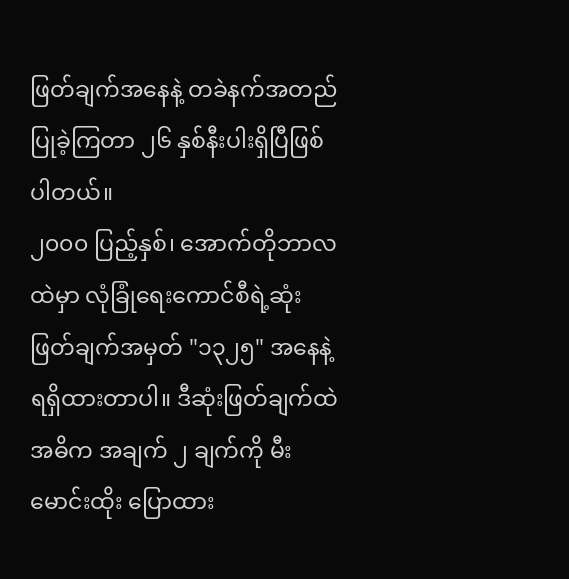ဖြတ်ချက်အနေနဲ့ တခဲနက်အတည်ပြုခဲ့ကြတာ ၂၆ နှစ်နီးပါးရှိပြီဖြစ်ပါတယ်။
၂၀၀၀ ပြည့်နှစ်၊ အောက်တိုဘာလထဲမှာ လုံခြုံရေးကောင်စီရဲ့ဆုံးဖြတ်ချက်အမှတ် "၁၃၂၅" အနေနဲ့ ရရှိထားတာပါ။ ဒီဆုံးဖြတ်ချက်ထဲ အဓိက အချက် ၂ ချက်ကို မီးမောင်းထိုး ပြောထား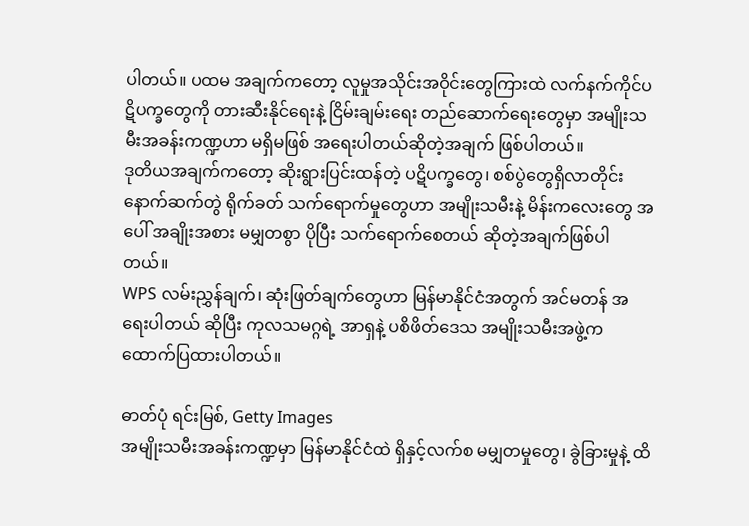ပါတယ်။ ပထမ အချက်ကတော့ လူမှုအသိုင်းအဝိုင်းတွေကြားထဲ လက်နက်ကိုင်ပဋိပက္ခတွေကို တားဆီးနိုင်ရေးနဲ့ ငြိမ်းချမ်းရေး တည်ဆောက်ရေးတွေမှာ အမျိုးသမီးအခန်းကဏ္ဍဟာ မရှိမဖြစ် အရေးပါတယ်ဆိုတဲ့အချက် ဖြစ်ပါတယ်။
ဒုတိယအချက်ကတော့ ဆိုးရွားပြင်းထန်တဲ့ ပဋိပက္ခတွေ၊ စစ်ပွဲတွေရှိလာတိုင်း နောက်ဆက်တွဲ ရိုက်ခတ် သက်ရောက်မှုတွေဟာ အမျိုးသမီးနဲ့ မိန်းကလေးတွေ အပေါ် အချိုးအစား မမျှတစွာ ပိုပြီး သက်ရောက်စေတယ် ဆိုတဲ့အချက်ဖြစ်ပါတယ်။
WPS လမ်းညွှန်ချက်၊ ဆုံးဖြတ်ချက်တွေဟာ မြန်မာနိုင်ငံအတွက် အင်မတန် အရေးပါတယ် ဆိုပြီး ကုလသမဂ္ဂရဲ့ အာရှနဲ့ ပစိဖိတ်ဒေသ အမျိုးသမီးအဖွဲ့က ထောက်ပြထားပါတယ်။

ဓာတ်ပုံ ရင်းမြစ်, Getty Images
အမျိုးသမီးအခန်းကဏ္ဍမှာ မြန်မာနိုင်ငံထဲ ရှိနှင့်လက်စ မမျှတမှုတွေ၊ ခွဲခြားမှုနဲ့ ထိ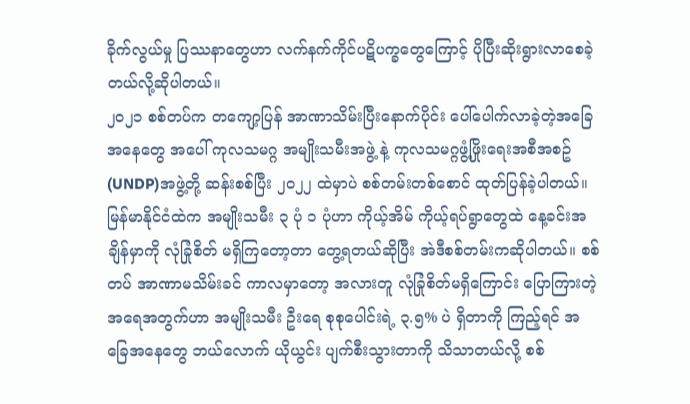ခိုက်လွယ်မှု ပြဿနာတွေဟာ လက်နက်ကိုင်ပဋိပက္ခတွေကြောင့် ပိုပြီးဆိုးရွားလာစေခဲ့တယ်လို့ဆိုပါတယ်။
၂၀၂၁ စစ်တပ်က တကျော့ပြန် အာဏာသိမ်းပြီးနောက်ပိုင်း ပေါ်ပေါက်လာခဲ့တဲ့အခြေအနေတွေ အပေါ် ကုလသမဂ္ဂ အမျိုးသမီးအဖွဲ့ နဲ့ ကုလသမဂ္ဂဖွံ့ဖြိုးရေးအစီအစဥ်(UNDP)အဖွဲ့တို့ ဆန်းစစ်ပြီး ၂၀၂၂ ထဲမှာပဲ စစ်တမ်းတစ်စောင် ထုတ်ပြန်ခဲ့ပါတယ်။
မြန်မာနိုင်ငံထဲက အမျိုးသမီး ၃ ပုံ ၁ ပုံဟာ ကိုယ့်အိမ် ကိုယ့်ရပ်ရွာတွေထဲ နေ့ခင်းအချိန်မှာကို လုံခြုံစိတ် မရှိကြတော့တာ တွေ့ရတယ်ဆိုပြီး အဲဒီစစ်တမ်းကဆိုပါတယ်။ စစ်တပ် အာဏာမသိမ်းခင် ကာလမှာတော့ အလားတူ လုံခြုံစိတ်မရှိကြောင်း ပြောကြားတဲ့အရေအတွက်ဟာ အမျိုးသမီး ဦးရေ စုစုပေါင်းရဲ့ ၃.၅% ပဲ ရှိတာကို ကြည့်ရင် အခြေအနေတွေ ဘယ်လောက် ယိုယွင်း ပျက်စီးသွားတာကို သိသာတယ်လို့ စစ်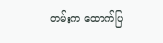တမ်းက ထောက်ပြ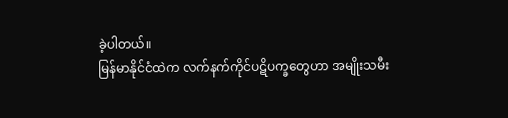ခဲ့ပါတယ်။
မြန်မာနိုင်ငံထဲက လက်နက်ကိုင်ပဋိပက္ခတွေဟာ အမျိုးသမီး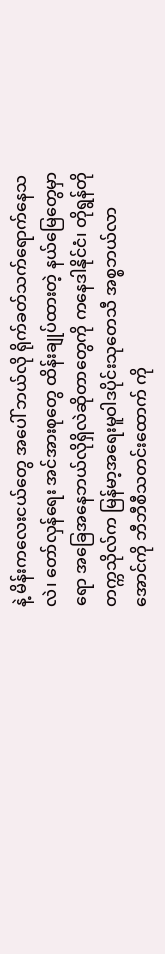နဲ့ မိန်းကလေးငယ်တွေ အပေါ် ဘယ်လို ရိုက်ခတ်သက်ရောက်နေသလဲ၊ တော်လှန်ရေး အင်အားစုတွေ ထိန်းချုပ်ထားတဲ့ နယ်မြေတွေမှာရော အခြေအနေဘယ်လိုရှိလဲဆိုတာတွေကို ကနေဒါနိုင်ငံ၊ တိုရွန်တိုတက္ကသိုလ်က မြန်မာ့အရေးမူဝါဒပိုင်းသုတေသီ အစ္စဘယ်လာအောင်ကို ဘီဘီစီသတင်းထောက် ကို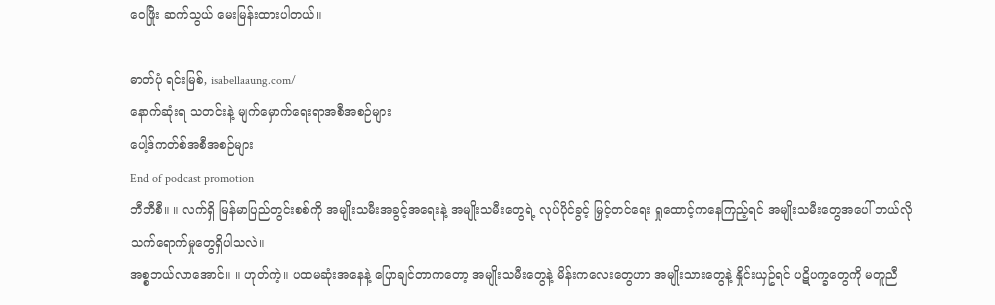ဝေဖြိုး ဆက်သွယ် မေးမြန်းထားပါတယ်။

ဓာတ်ပုံ ရင်းမြစ်, isabellaaung.com/
နောက်ဆုံးရ သတင်းနဲ့ မျက်မှောက်ရေးရာအစီအစဉ်များ
ပေါ့ဒ်ကတ်စ်အစီအစဉ်များ
End of podcast promotion
ဘီဘီစီ။ ။ လက်ရှိ မြန်မာပြည်တွင်းစစ်ကို အမျိုးသမီးအခွင့်အရေးနဲ့ အမျိုးသမီးတွေရဲ့ လုပ်ပိုင်ခွင့် မြှင့်တင်ရေး ရှုထောင့်ကနေကြည့်ရင် အမျိုးသမီးတွေအပေါ် ဘယ်လို သက်ရောက်မှုတွေရှိပါသလဲ။
အစ္စဘယ်လာအောင်။ ။ ဟုတ်ကဲ့။ ပထမဆုံးအနေနဲ့ ပြောချင်တာကတော့ အမျိုးသမီးတွေနဲ့ မိန်းကလေးတွေဟာ အမျိုးသားတွေနဲ့ နှိုင်းယှဥ်ရင် ပဋိပက္ခတွေကို မတူညီ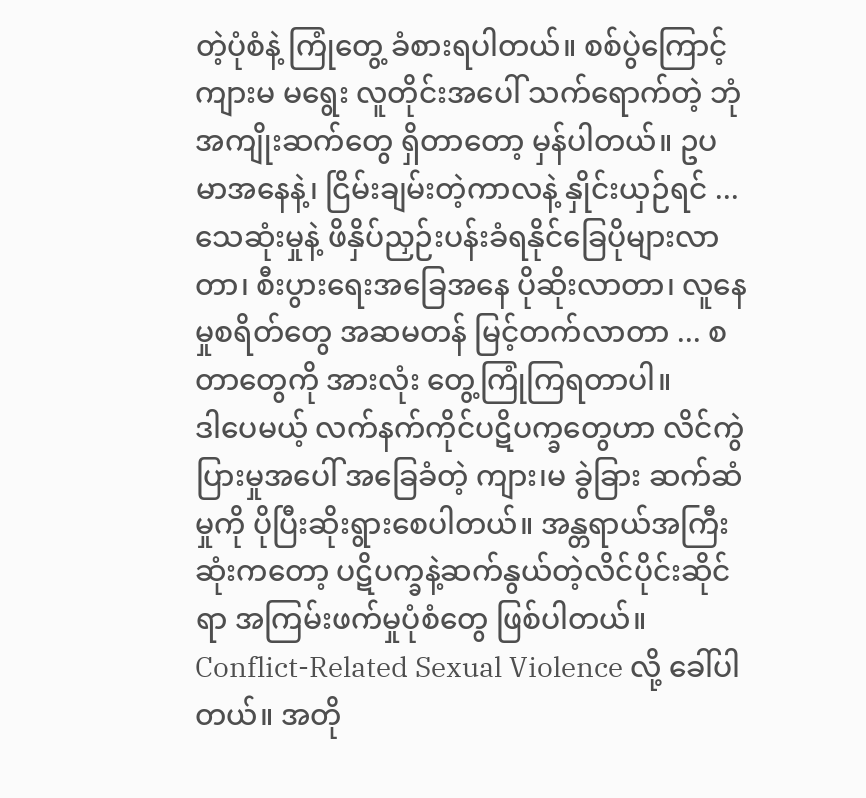တဲ့ပုံစံနဲ့ ကြုံတွေ့ ခံစားရပါတယ်။ စစ်ပွဲကြောင့် ကျားမ မရွေး လူတိုင်းအပေါ် သက်ရောက်တဲ့ ဘုံအကျိုးဆက်တွေ ရှိတာတော့ မှန်ပါတယ်။ ဥပမာအနေနဲ့၊ ငြိမ်းချမ်းတဲ့ကာလနဲ့ နှိုင်းယှဉ်ရင် ... သေဆုံးမှုနဲ့ ဖိနှိပ်ညှဉ်းပန်းခံရနိုင်ခြေပိုများလာတာ၊ စီးပွားရေးအခြေအနေ ပိုဆိုးလာတာ၊ လူနေမှုစရိတ်တွေ အဆမတန် မြင့်တက်လာတာ ... စတာတွေကို အားလုံး တွေ့ကြုံကြရတာပါ။
ဒါပေမယ့် လက်နက်ကိုင်ပဋိပက္ခတွေဟာ လိင်ကွဲပြားမှုအပေါ် အခြေခံတဲ့ ကျား၊မ ခွဲခြား ဆက်ဆံမှုကို ပိုပြီးဆိုးရွားစေပါတယ်။ အန္တရာယ်အကြီးဆုံးကတော့ ပဋိပက္ခနဲ့ဆက်နွယ်တဲ့လိင်ပိုင်းဆိုင်ရာ အကြမ်းဖက်မှုပုံစံတွေ ဖြစ်ပါတယ်။
Conflict-Related Sexual Violence လို့ ခေါ်ပါတယ်။ အတို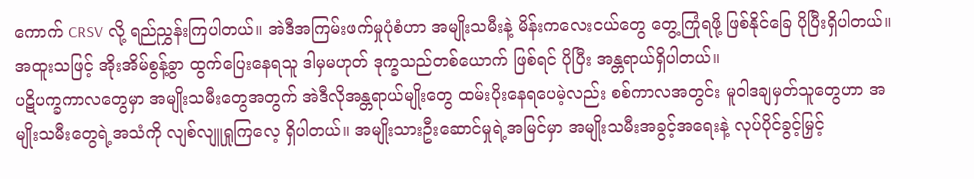ကောက် CRSV လို့ ရည်ညွှန်းကြပါတယ်။ အဲဒီအကြမ်းဖက်မှုပုံစံဟာ အမျိုးသမီးနဲ့ မိန်းကလေးငယ်တွေ တွေ့ကြုံရဖို့ ဖြစ်နိုင်ခြေ ပိုပြီးရှိပါတယ်။ အထူးသဖြင့် အိုးအိမ်စွန့်ခွာ ထွက်ပြေးနေရသူ ဒါမှမဟုတ် ဒုက္ခသည်တစ်ယောက် ဖြစ်ရင် ပိုပြီး အန္တရာယ်ရှိပါတယ်။
ပဋိပက္ခကာလတွေမှာ အမျိုးသမီးတွေအတွက် အဲဒီလိုအန္တရာယ်မျိုးတွေ ထမ်းပိုးနေရပေမဲ့လည်း စစ်ကာလအတွင်း မူဝါဒချမှတ်သူတွေဟာ အမျိုးသမီးတွေရဲ့အသံကို လျစ်လျူရှုကြလေ့ ရှိပါတယ်။ အမျိုးသားဦးဆောင်မှုရဲ့အမြင်မှာ အမျိုးသမီးအခွင့်အရေးနဲ့ လုပ်ပိုင်ခွင့်မြှင့်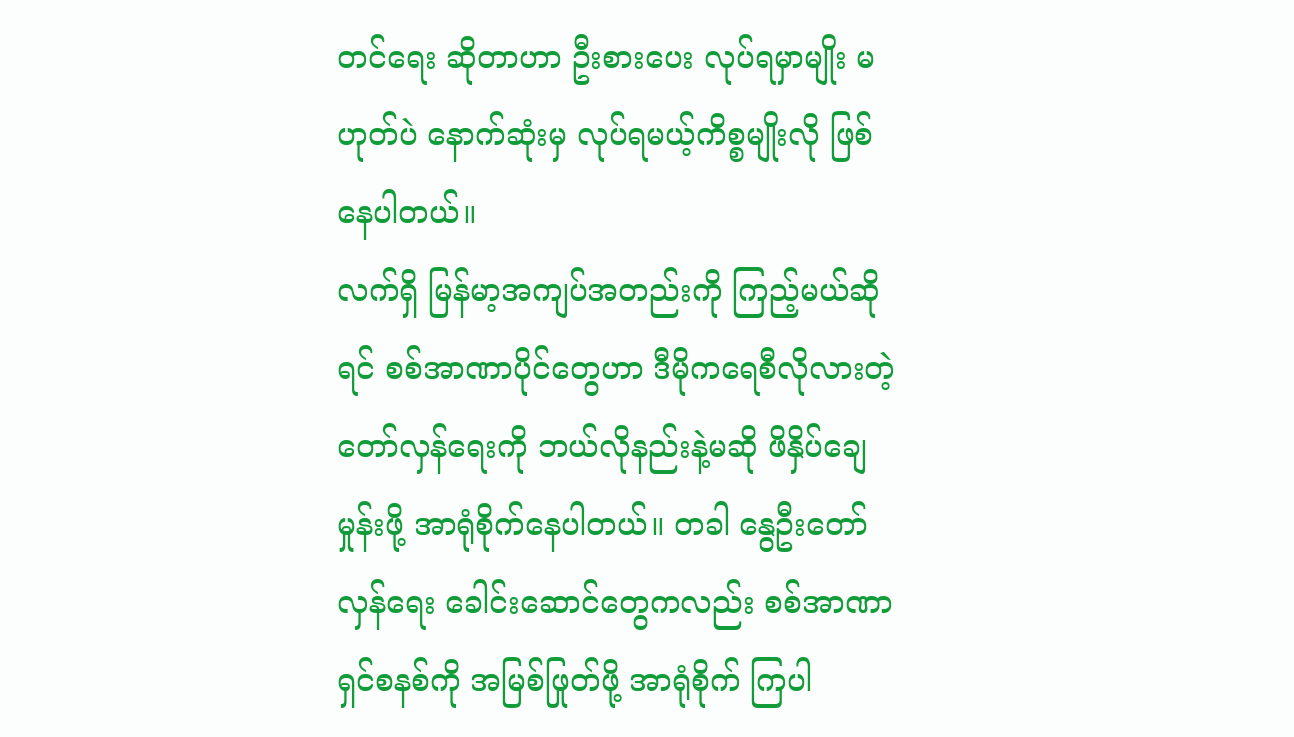တင်ရေး ဆိုတာဟာ ဦးစားပေး လုပ်ရမှာမျိုး မဟုတ်ပဲ နောက်ဆုံးမှ လုပ်ရမယ့်ကိစ္စမျိုးလို ဖြစ်နေပါတယ်။
လက်ရှိ မြန်မာ့အကျပ်အတည်းကို ကြည့်မယ်ဆိုရင် စစ်အာဏာပိုင်တွေဟာ ဒီမိုကရေစီလိုလားတဲ့တော်လှန်ရေးကို ဘယ်လိုနည်းနဲ့မဆို ဖိနှိပ်ချေမှုန်းဖို့ အာရုံစိုက်နေပါတယ်။ တခါ နွေဦးတော်လှန်ရေး ခေါင်းဆောင်တွေကလည်း စစ်အာဏာရှင်စနစ်ကို အမြစ်ဖြုတ်ဖို့ အာရုံစိုက် ကြပါ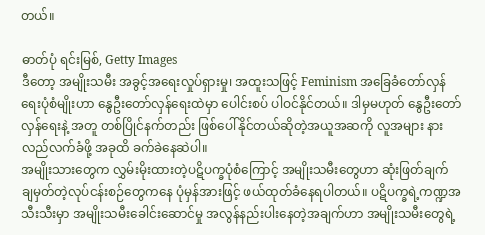တယ်။

ဓာတ်ပုံ ရင်းမြစ်, Getty Images
ဒီတော့ အမျိုးသမီး အခွင့်အရေးလှုပ်ရှားမှု၊ အထူးသဖြင့် Feminism အခြေခံတော်လှန်ရေးပုံစံမျိုးဟာ နွေဦးတော်လှန်ရေးထဲမှာ ပေါင်းစပ် ပါဝင်နိုင်တယ်။ ဒါမှမဟုတ် နွေဦးတော်လှန်ရေးနဲ့ အတူ တစ်ပြိုင်နက်တည်း ဖြစ်ပေါ်နိုင်တယ်ဆိုတဲ့အယူအဆကို လူအများ နားလည်လက်ခံဖို့ အခုထိ ခက်ခဲနေဆဲပါ။
အမျိုးသားတွေက လွှမ်းမိုးထားတဲ့ပဋိပက္ခပုံစံကြောင့် အမျိုးသမီးတွေဟာ ဆုံးဖြတ်ချက် ချမှတ်တဲ့လုပ်ငန်းစဉ်တွေကနေ ပုံမှန်အားဖြင့် ဖယ်ထုတ်ခံနေရပါတယ်။ ပဋိပက္ခရဲ့ကဏ္ဍအသီးသီးမှာ အမျိုးသမီးခေါင်းဆောင်မှု အလွန်နည်းပါးနေတဲ့အချက်ဟာ အမျိုးသမီးတွေရဲ့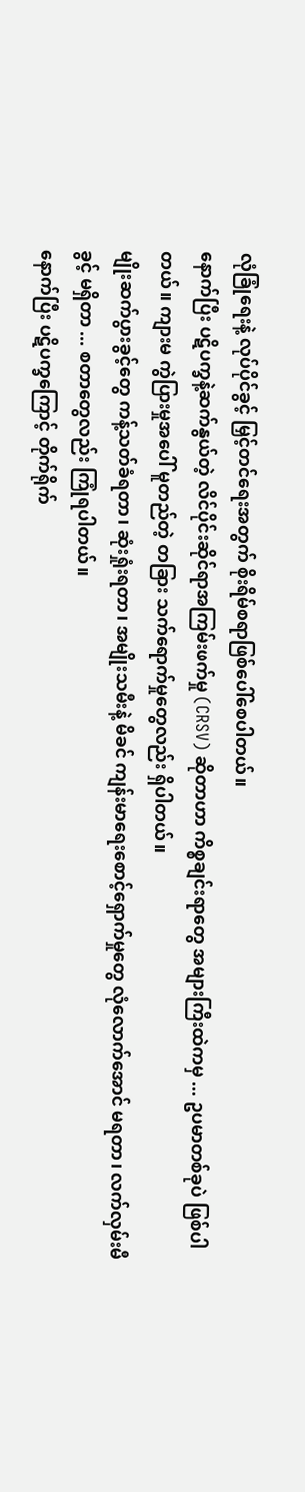လုံခြုံရေးနဲ့ လုပ်ပိုင်ခွင့် မြှင့်တင်ရေးအတွက် စိုးရိမ်စရာဖြစ်ပေါ်စေပါတယ်။
နောက်ပြီး ပဋိပက္ခနဲ့ဆက်နွယ်တဲ့ လိင်ပိုင်းဆိုင်ရာအကြမ်းဖက်မှု (CRSV) ဆိုတာဟာ ကိစ္စချင်းရာတွေ အများကြီးထဲကမှ ... ဥပမာတစ်ခုပဲ ဖြစ်ပါတယ်။ ကျားမ ကွဲပြားမှုအပေါ် မူတည်တဲ့ တခြား သက်ရောက်မှုတွေလည်း ရှိပါတယ်။
မျိုးဆက်ပွားခွင့်တွေ ကန့်သတ်ခံရတာ၊ ဆုံးရှုံးရတာ၊ အမျိုးသမီးနဲ့ မိခင် ကျန်းမာရေးစောင့်ရှောက်မှုတွေ လုံလောက်အောင် မရတာ၊ လက်လှမ်းမီခွင့် မရှိတာ ... စတာတွေလည်း ကြုံရပါတယ်။
နောက်ပြီး ပဋိပက္ခကြောင့် တိုက်ရိုက်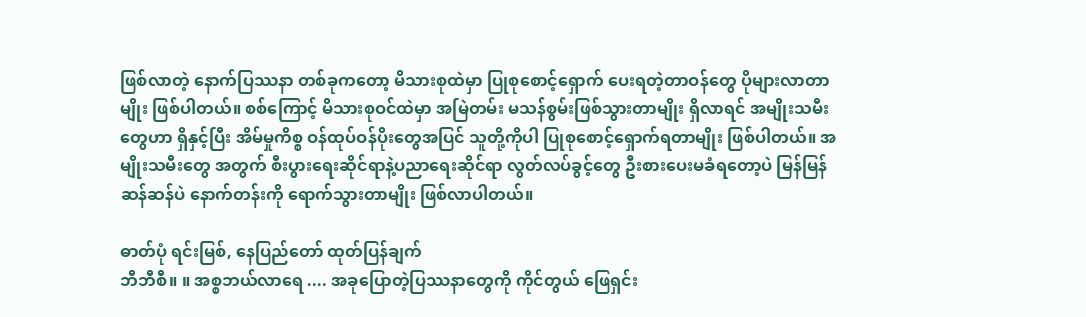ဖြစ်လာတဲ့ နောက်ပြဿနာ တစ်ခုကတော့ မိသားစုထဲမှာ ပြုစုစောင့်ရှောက် ပေးရတဲ့တာဝန်တွေ ပိုများလာတာမျိုး ဖြစ်ပါတယ်။ စစ်ကြောင့် မိသားစုဝင်ထဲမှာ အမြဲတမ်း မသန်စွမ်းဖြစ်သွားတာမျိုး ရှိလာရင် အမျိုးသမီးတွေဟာ ရှိနှင့်ပြီး အိမ်မှုကိစ္စ ဝန်ထုပ်ဝန်ပိုးတွေအပြင် သူတို့ကိုပါ ပြုစုစောင့်ရှောက်ရတာမျိုး ဖြစ်ပါတယ်။ အမျိုးသမီးတွေ အတွက် စီးပွားရေးဆိုင်ရာနဲ့ပညာရေးဆိုင်ရာ လွတ်လပ်ခွင့်တွေ ဦးစားပေးမခံရတော့ပဲ မြန်မြန်ဆန်ဆန်ပဲ နောက်တန်းကို ရောက်သွားတာမျိုး ဖြစ်လာပါတယ်။

ဓာတ်ပုံ ရင်းမြစ်, နေပြည်တော် ထုတ်ပြန်ချက်
ဘီဘီစီ။ ။ အစ္စဘယ်လာရေ .... အခုပြောတဲ့ပြဿနာတွေကို ကိုင်တွယ် ဖြေရှင်း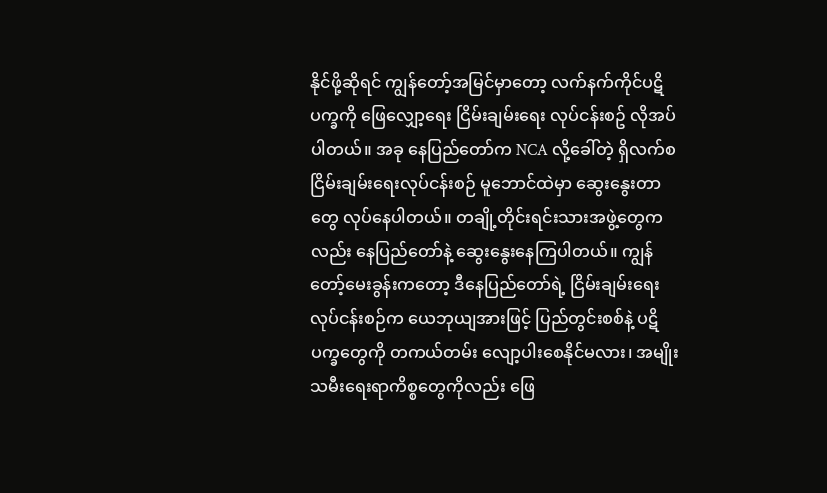နိုင်ဖို့ဆိုရင် ကျွန်တော့်အမြင်မှာတော့ လက်နက်ကိုင်ပဋိပက္ခကို ဖြေလျှော့ရေး ငြိမ်းချမ်းရေး လုပ်ငန်းစဥ် လိုအပ်ပါတယ်။ အခု နေပြည်တော်က NCA လို့ခေါ်တဲ့ ရှိလက်စ ငြိမ်းချမ်းရေးလုပ်ငန်းစဉ် မူဘောင်ထဲမှာ ဆွေးနွေးတာတွေ လုပ်နေပါတယ်။ တချို့တိုင်းရင်းသားအဖွဲ့တွေကလည်း နေပြည်တော်နဲ့ ဆွေးနွေးနေကြပါတယ်။ ကျွန်တော့်မေးခွန်းကတော့ ဒီနေပြည်တော်ရဲ့ ငြိမ်းချမ်းရေးလုပ်ငန်းစဉ်က ယေဘုယျအားဖြင့် ပြည်တွင်းစစ်နဲ့ ပဋိပက္ခတွေကို တကယ်တမ်း လျော့ပါးစေနိုင်မလား၊ အမျိုးသမီးရေးရာကိစ္စတွေကိုလည်း ဖြေ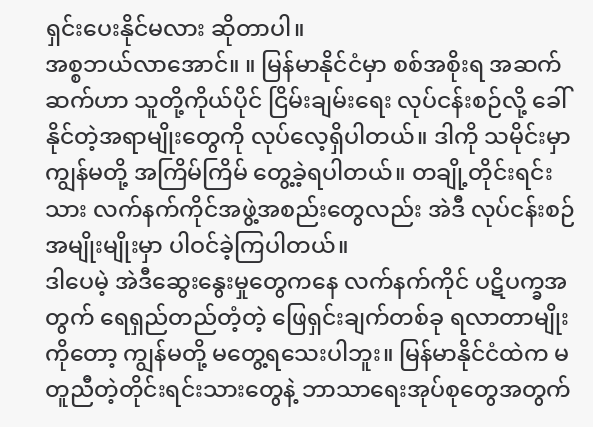ရှင်းပေးနိုင်မလား ဆိုတာပါ။
အစ္စဘယ်လာအောင်။ ။ မြန်မာနိုင်ငံမှာ စစ်အစိုးရ အဆက်ဆက်ဟာ သူတို့ကိုယ်ပိုင် ငြိမ်းချမ်းရေး လုပ်ငန်းစဉ်လို့ ခေါ် နိုင်တဲ့အရာမျိုးတွေကို လုပ်လေ့ရှိပါတယ်။ ဒါကို သမိုင်းမှာ ကျွန်မတို့ အကြိမ်ကြိမ် တွေ့ခဲ့ရပါတယ်။ တချို့တိုင်းရင်းသား လက်နက်ကိုင်အဖွဲ့အစည်းတွေလည်း အဲဒီ လုပ်ငန်းစဉ် အမျိုးမျိုးမှာ ပါဝင်ခဲ့ကြပါတယ်။
ဒါပေမဲ့ အဲဒီဆွေးနွေးမှုတွေကနေ လက်နက်ကိုင် ပဋိပက္ခအတွက် ရေရှည်တည်တံ့တဲ့ ဖြေရှင်းချက်တစ်ခု ရလာတာမျိုးကိုတော့ ကျွန်မတို့ မတွေ့ရသေးပါဘူး။ မြန်မာနိုင်ငံထဲက မတူညီတဲ့တိုင်းရင်းသားတွေနဲ့ ဘာသာရေးအုပ်စုတွေအတွက်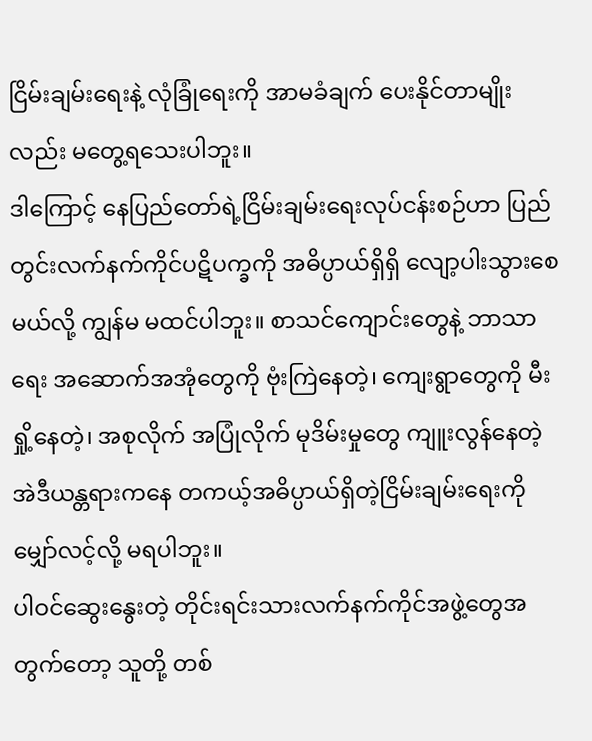ငြိမ်းချမ်းရေးနဲ့ လုံခြုံရေးကို အာမခံချက် ပေးနိုင်တာမျိုးလည်း မတွေ့ရသေးပါဘူး။
ဒါကြောင့် နေပြည်တော်ရဲ့ငြိမ်းချမ်းရေးလုပ်ငန်းစဉ်ဟာ ပြည်တွင်းလက်နက်ကိုင်ပဋိပက္ခကို အဓိပ္ပာယ်ရှိရှိ လျော့ပါးသွားစေမယ်လို့ ကျွန်မ မထင်ပါဘူး။ စာသင်ကျောင်းတွေနဲ့ ဘာသာရေး အဆောက်အအုံတွေကို ဗုံးကြဲနေတဲ့၊ ကျေးရွာတွေကို မီးရှို့နေတဲ့၊ အစုလိုက် အပြုံလိုက် မုဒိမ်းမှုတွေ ကျူးလွန်နေတဲ့အဲဒီယန္တရားကနေ တကယ့်အဓိပ္ပာယ်ရှိတဲ့ငြိမ်းချမ်းရေးကို မျှော်လင့်လို့ မရပါဘူး။
ပါဝင်ဆွေးနွေးတဲ့ တိုင်းရင်းသားလက်နက်ကိုင်အဖွဲ့တွေအတွက်တော့ သူတို့ တစ်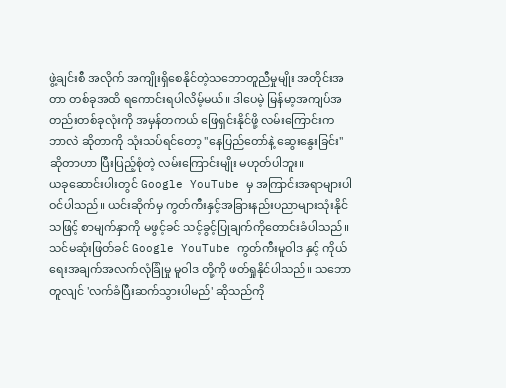ဖွဲ့ချင်းစီ အလိုက် အကျိုးရှိစေနိုင်တဲ့သဘောတူညီမှုမျိုး အတိုင်းအတာ တစ်ခုအထိ ရကောင်းရပါလိမ့်မယ်။ ဒါပေမဲ့ မြန်မာ့အကျပ်အတည်းတစ်ခုလုံးကို အမှန်တကယ် ဖြေရှင်းနိုင်ဖို့ လမ်းကြောင်းက ဘာလဲ ဆိုတာကို သုံးသပ်ရင်တော့ "နေပြည်တော်နဲ့ ဆွေးနွေးခြင်း" ဆိုတာဟာ ပြီးပြည့်စုံတဲ့ လမ်းကြောင်းမျိုး မဟုတ်ပါဘူး။
ယခုဆောင်းပါးတွင် Google YouTube မှ အကြာင်းအရာများပါဝင်ပါသည်။ ယင်းဆိုက်မှ ကွတ်ကီးနှင့်အခြားနည်းပညာများသုံးနိုင်သဖြင့် စာမျက်နှာကို မဖွင့်ခင် သင့်ခွင့်ပြုချက်ကိုတောင်းခံပါသည်။ သင်မဆုံးဖြတ်ခင် Google YouTube ကွတ်ကီးမူဝါဒ နှင့် ကိုယ်ရေးအချက်အလက်လုံခြုံမှု မူဝါဒ တို့ကို ဖတ်ရှုနိုင်ပါသည်။ သဘောတူလျင် 'လက်ခံပြီးဆက်သွားပါမည်' ဆိုသည်ကို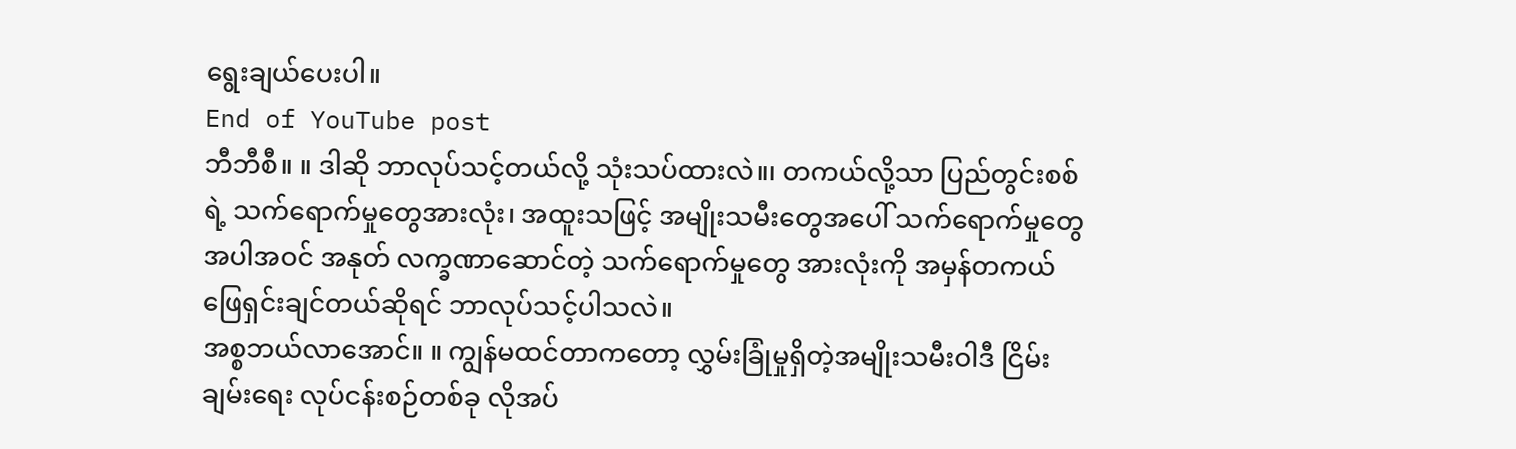ရွေးချယ်ပေးပါ။
End of YouTube post
ဘီဘီစီ။ ။ ဒါဆို ဘာလုပ်သင့်တယ်လို့ သုံးသပ်ထားလဲ။၊ တကယ်လို့သာ ပြည်တွင်းစစ်ရဲ့ သက်ရောက်မှုတွေအားလုံး၊ အထူးသဖြင့် အမျိုးသမီးတွေအပေါ် သက်ရောက်မှုတွေ အပါအဝင် အနုတ် လက္ခဏာဆောင်တဲ့ သက်ရောက်မှုတွေ အားလုံးကို အမှန်တကယ် ဖြေရှင်းချင်တယ်ဆိုရင် ဘာလုပ်သင့်ပါသလဲ။
အစ္စဘယ်လာအောင်။ ။ ကျွန်မထင်တာကတော့ လွှမ်းခြုံမှုရှိတဲ့အမျိုးသမီးဝါဒီ ငြိမ်းချမ်းရေး လုပ်ငန်းစဉ်တစ်ခု လိုအပ်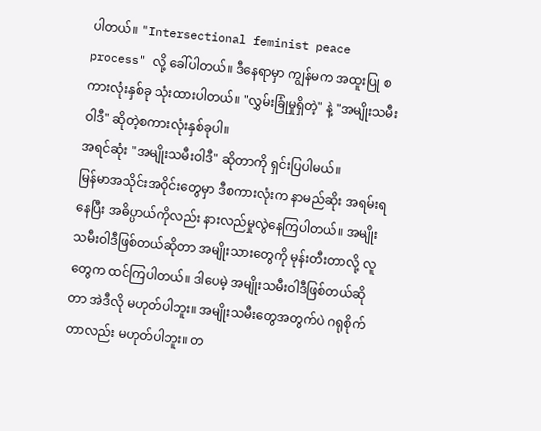ပါတယ်။ "Intersectional feminist peace process" လို့ ခေါ်ပါတယ်။ ဒီနေရာမှာ ကျွန်မက အထူးပြု စကားလုံးနှစ်ခု သုံးထားပါတယ်။ "လွှမ်းခြုံမှုရှိတဲ့" နဲ့ "အမျိုးသမီးဝါဒီ" ဆိုတဲ့စကားလုံးနှစ်ခုပါ။
အရင်ဆုံး "အမျိုးသမီးဝါဒီ" ဆိုတာကို ရှင်းပြပါမယ်။
မြန်မာအသိုင်းအဝိုင်းတွေမှာ ဒီစကားလုံးက နာမည်ဆိုး အရမ်းရနေပြီး အဓိပ္ပာယ်ကိုလည်း နားလည်မှုလွဲနေကြပါတယ်။ အမျိုးသမီးဝါဒီဖြစ်တယ်ဆိုတာ အမျိုးသားတွေကို မုန်းတီးတာလို့ လူတွေက ထင်ကြပါတယ်။ ဒါပေမဲ့ အမျိုးသမီးဝါဒီဖြစ်တယ်ဆိုတာ အဲဒီလို မဟုတ်ပါဘူး။ အမျိုးသမီးတွေအတွက်ပဲ ဂရုစိုက်တာလည်း မဟုတ်ပါဘူး။ တ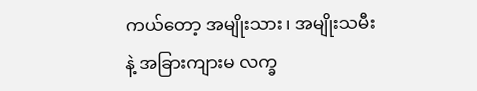ကယ်တော့ အမျိုးသား၊ အမျိုးသမီးနဲ့ အခြားကျားမ လက္ခ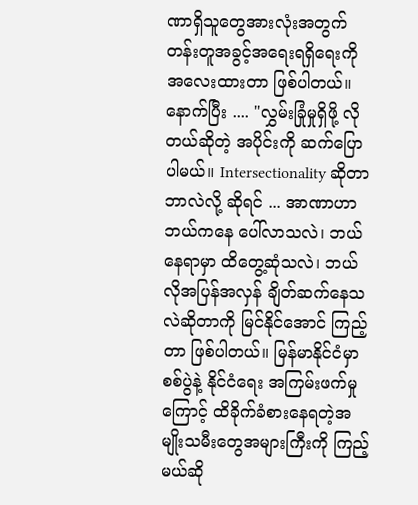ဏာရှိသူတွေအားလုံးအတွက် တန်းတူအခွင့်အရေးရရှိရေးကို အလေးထားတာ ဖြစ်ပါတယ်။
နောက်ပြီး .... "လွှမ်းခြုံမှုရှိဖို့ လိုတယ်ဆိုတဲ့ အပိုင်းကို ဆက်ပြောပါမယ်။ Intersectionality ဆိုတာ ဘာလဲလို့ ဆိုရင် ... အာဏာဟာ ဘယ်ကနေ ပေါ်လာသလဲ၊ ဘယ်နေရာမှာ ထိတွေ့ဆုံသလဲ၊ ဘယ်လိုအပြန်အလှန် ချိတ်ဆက်နေသလဲဆိုတာကို မြင်နိုင်အောင် ကြည့်တာ ဖြစ်ပါတယ်။ မြန်မာနိုင်ငံမှာ စစ်ပွဲနဲ့ နိုင်ငံရေး အကြမ်းဖက်မှုကြောင့် ထိခိုက်ခံစားနေရတဲ့အမျိုးသမီးတွေအများကြီးကို ကြည့်မယ်ဆို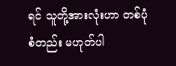ရင် သူတို့အားလုံးဟာ တစ်ပုံစံတည်း မဟုတ်ပါ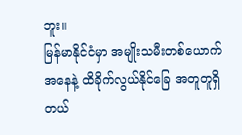ဘူး။
မြန်မာနိုင်ငံမှာ အမျိုးသမီးတစ်ယောက်အနေနဲ့ ထိခိုက်လွယ်နိုင်ခြေ အတူတူရှိတယ်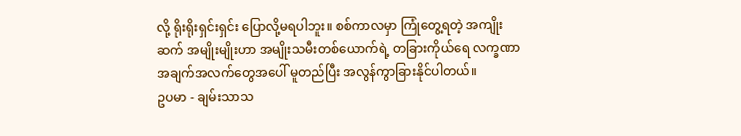လို့ ရိုးရိုးရှင်းရှင်း ပြောလို့မရပါဘူး။ စစ်ကာလမှာ ကြုံတွေ့ရတဲ့ အကျိုးဆက် အမျိုးမျိုးဟာ အမျိုးသမီးတစ်ယောက်ရဲ့ တခြားကိုယ်ရေ လက္ခဏာ အချက်အလက်တွေအပေါ် မူတည်ပြီး အလွန်ကွာခြားနိုင်ပါတယ်။
ဥပမာ - ချမ်းသာသ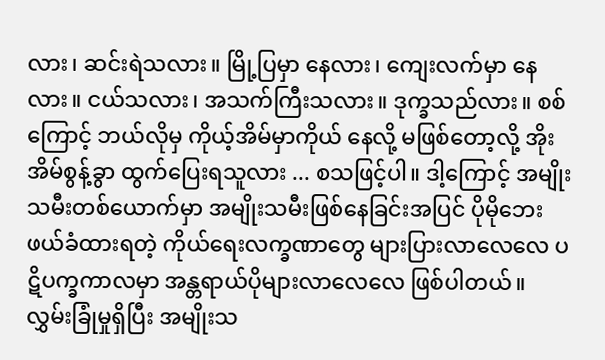လား၊ ဆင်းရဲသလား။ မြို့ပြမှာ နေလား၊ ကျေးလက်မှာ နေလား။ ငယ်သလား၊ အသက်ကြီးသလား။ ဒုက္ခသည်လား။ စစ်ကြောင့် ဘယ်လိုမှ ကိုယ့်အိမ်မှာကိုယ် နေလို့ မဖြစ်တော့လို့ အိုးအိမ်စွန့်ခွာ ထွက်ပြေးရသူလား ... စသဖြင့်ပါ။ ဒါ့ကြောင့် အမျိုးသမီးတစ်ယောက်မှာ အမျိုးသမီးဖြစ်နေခြင်းအပြင် ပိုမိုဘေးဖယ်ခံထားရတဲ့ ကိုယ်ရေးလက္ခဏာတွေ များပြားလာလေလေ ပဋိပက္ခကာလမှာ အန္တရာယ်ပိုများလာလေလေ ဖြစ်ပါတယ်။ လွှမ်းခြုံမှုရှိပြီး အမျိုးသ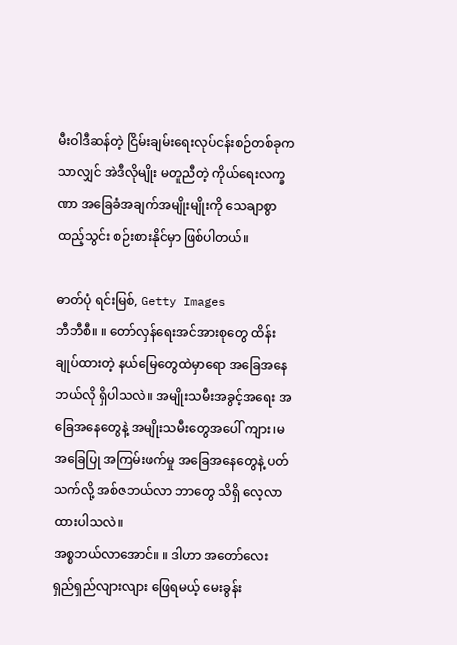မီးဝါဒီဆန်တဲ့ ငြိမ်းချမ်းရေးလုပ်ငန်းစဉ်တစ်ခုကသာလျှင် အဲဒီလိုမျိုး မတူညီတဲ့ ကိုယ်ရေးလက္ခဏာ အခြေခံအချက်အမျိုးမျိုးကို သေချာစွာ ထည့်သွင်း စဉ်းစားနိုင်မှာ ဖြစ်ပါတယ်။

ဓာတ်ပုံ ရင်းမြစ်, Getty Images
ဘီဘီစီ။ ။ တော်လှန်ရေးအင်အားစုတွေ ထိန်းချုပ်ထားတဲ့ နယ်မြေတွေထဲမှာရော အခြေအနေ ဘယ်လို ရှိပါသလဲ။ အမျိုးသမီးအခွင့်အရေး အခြေအနေတွေနဲ့ အမျိုးသမီးတွေအပေါ် ကျား၊မ အခြေပြု အကြမ်းဖက်မှု အခြေအနေတွေနဲ့ ပတ်သက်လို့ အစ်ဇဘယ်လာ ဘာတွေ သိရှိ လေ့လာထားပါသလဲ။
အစ္စဘယ်လာအောင်။ ။ ဒါဟာ အတော်လေး ရှည်ရှည်လျားလျား ဖြေရမယ့် မေးခွန်း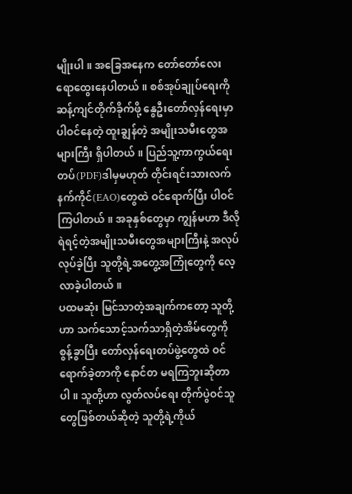မျိုးပါ။ အခြေအနေက တော်တော်လေး ရောထွေးနေပါတယ်။ စစ်အုပ်ချုပ်ရေးကို ဆန့်ကျင်တိုက်ခိုက်ဖို့ နွေဦးတော်လှန်ရေးမှာ ပါဝင်နေတဲ့ ထူးချွန်တဲ့ အမျိုးသမီးတွေအများကြီး ရှိပါတယ်။ ပြည်သူ့ကာကွယ်ရေးတပ်(PDF)ဒါမှမဟုတ် တိုင်းရင်းသားလက်နက်ကိုင်(EAO)တွေထဲ ဝင်ရောက်ပြီး ပါဝင်ကြပါတယ်။ အခုနှစ်တွေမှာ ကျွန်မဟာ ဒီလိုရဲရင့်တဲ့အမျိုးသမီးတွေအများကြီးနဲ့ အလုပ်လုပ်ခဲ့ပြီး သူတို့ရဲ့အတွေ့အကြုံတွေကို လေ့လာခဲ့ပါတယ်။
ပထမဆုံး မြင်သာတဲ့အချက်ကတော့ သူတို့ဟာ သက်သောင့်သက်သာရှိတဲ့အိမ်တွေကို စွန့်ခွာပြီး တော်လှန်ရေးတပ်ဖွဲ့တွေထဲ ဝင်ရောက်ခဲ့တာကို နောင်တ မရကြဘူးဆိုတာပါ။ သူတို့ဟာ လွတ်လပ်ရေး တိုက်ပွဲဝင်သူတွေဖြစ်တယ်ဆိုတဲ့ သူတို့ရဲ့ကိုယ်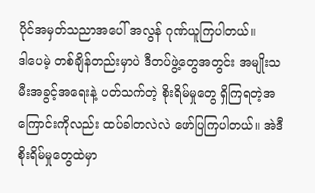ပိုင်အမှတ်သညာအပေါ် အလွန် ဂုဏ်ယူကြပါတယ်။
ဒါပေမဲ့ တစ်ချိန်တည်းမှာပဲ ဒီတပ်ဖွဲ့တွေအတွင်း အမျိုးသမီးအခွင့်အရေးနဲ့ ပတ်သက်တဲ့ စိုးရိမ်မှုတွေ ရှိကြရတဲ့အကြောင်းကိုလည်း ထပ်ခါတလဲလဲ ဖော်ပြကြပါတယ်။ အဲဒီစိုးရိမ်မှုတွေထဲမှာ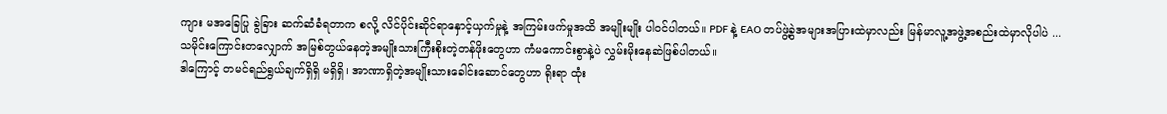ကျား မအခြေပြု ခွဲခြား ဆက်ဆံခံရတာက စလို့ လိင်ပိုင်းဆိုင်ရာနှောင့်ယှက်မှုနဲ့ အကြမ်းဖက်မှုအထိ အမျိုးမျိုး ပါဝင်ပါတယ်။ PDF နဲ့ EAO တပ်ဖွဲ့ခွဲအများအပြားထဲမှာလည်း မြန်မာလူ့အဖွဲ့အစည်းထဲမှာလိုပါပဲ ... သမိုင်းကြောင်းတလျှောက် အမြစ်တွယ်နေတဲ့အမျိုးသားကြီးစိုးတဲ့တန်ဖိုးတွေဟာ ကံမကောင်းစွာနဲ့ပဲ လွှမ်းမိုးနေဆဲဖြစ်ပါတယ်။
ဒါကြောင့် တမင်ရည်ရွယ်ချက်ရှိရှိ မရှိရှိ၊ အာဏာရှိတဲ့အမျိုးသားခေါင်းဆောင်တွေဟာ ရိုးရာ ထုံး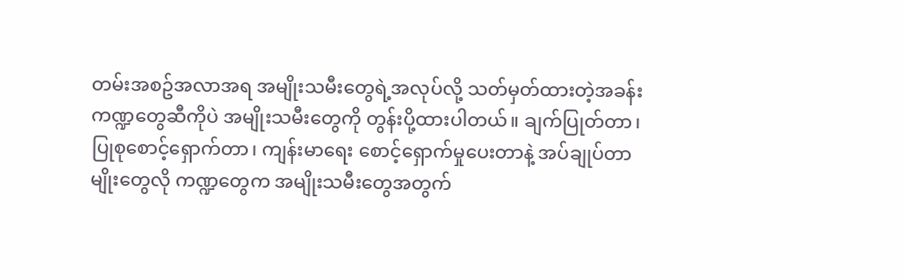တမ်းအစဥ်အလာအရ အမျိုးသမီးတွေရဲ့အလုပ်လို့ သတ်မှတ်ထားတဲ့အခန်းကဏ္ဍတွေဆီကိုပဲ အမျိုးသမီးတွေကို တွန်းပို့ထားပါတယ်။ ချက်ပြုတ်တာ၊ ပြုစုစောင့်ရှောက်တာ၊ ကျန်းမာရေး စောင့်ရှောက်မှုပေးတာနဲ့ အပ်ချုပ်တာမျိုးတွေလို ကဏ္ဍတွေက အမျိုးသမီးတွေအတွက်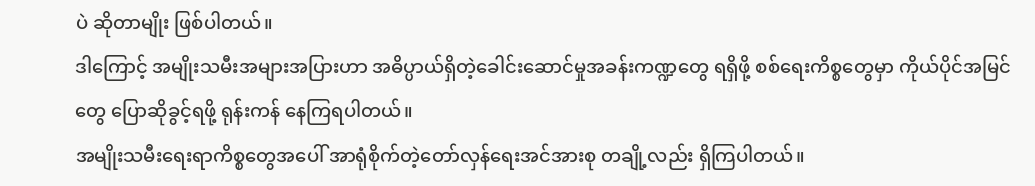ပဲ ဆိုတာမျိုး ဖြစ်ပါတယ်။
ဒါကြောင့် အမျိုးသမီးအများအပြားဟာ အဓိပ္ပာယ်ရှိတဲ့ခေါင်းဆောင်မှုအခန်းကဏ္ဍတွေ ရရှိဖို့ စစ်ရေးကိစ္စတွေမှာ ကိုယ်ပိုင်အမြင်တွေ ပြောဆိုခွင့်ရဖို့ ရုန်းကန် နေကြရပါတယ်။
အမျိုးသမီးရေးရာကိစ္စတွေအပေါ် အာရုံစိုက်တဲ့တော်လှန်ရေးအင်အားစု တချို့လည်း ရှိကြပါတယ်။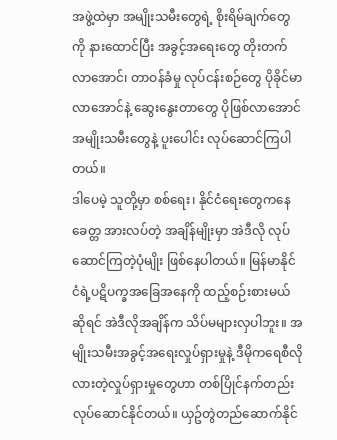အဖွဲ့ထဲမှာ အမျိုးသမီးတွေရဲ့ စိုးရိမ်ချက်တွေကို နားထောင်ပြီး အခွင့်အရေးတွေ တိုးတက်လာအောင်၊ တာဝန်ခံမှု လုပ်ငန်းစဉ်တွေ ပိုခိုင်မာ လာအောင်နဲ့ ဆွေးနွေးတာတွေ ပိုဖြစ်လာအောင် အမျိုးသမီးတွေနဲ့ ပူးပေါင်း လုပ်ဆောင်ကြပါတယ်။
ဒါပေမဲ့ သူတို့မှာ စစ်ရေး၊ နိုင်ငံရေးတွေကနေ ခေတ္တ အားလပ်တဲ့ အချိန်မျိုးမှာ အဲဒီလို လုပ်ဆောင်ကြတဲ့ပုံမျိုး ဖြစ်နေပါတယ်။ မြန်မာနိုင်ငံရဲ့ပဋိပက္ခအခြေအနေကို ထည့်စဉ်းစားမယ်ဆိုရင် အဲဒီလိုအချိန်က သိပ်မများလှပါဘူး။ အမျိုးသမီးအခွင့်အရေးလှုပ်ရှားမှုနဲ့ ဒီမိုကရေစီလိုလားတဲ့လှုပ်ရှားမှုတွေဟာ တစ်ပြိုင်နက်တည်း လုပ်ဆောင်နိုင်တယ်။ ယှဥ်တွဲတည်ဆောက်နိုင်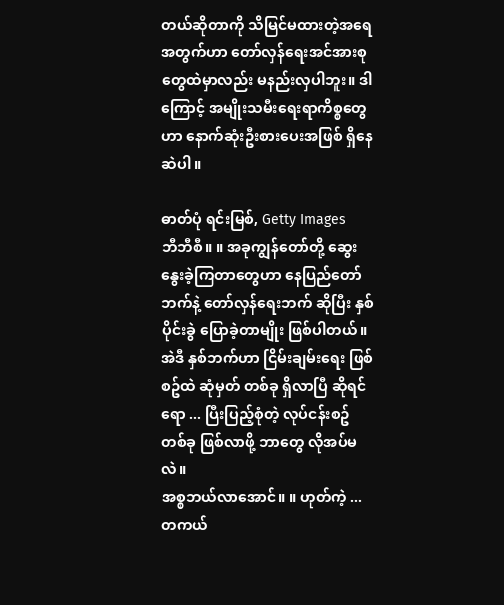တယ်ဆိုတာကို သိမြင်မထားတဲ့အရေအတွက်ဟာ တော်လှန်ရေးအင်အားစုတွေထဲမှာလည်း မနည်းလှပါဘူး။ ဒါကြောင့် အမျိုးသမီးရေးရာကိစ္စတွေဟာ နောက်ဆုံးဦးစားပေးအဖြစ် ရှိနေဆဲပါ။

ဓာတ်ပုံ ရင်းမြစ်, Getty Images
ဘီဘီစီ။ ။ အခုကျွန်တော်တို့ ဆွေးနွေးခဲ့ကြတာတွေဟာ နေပြည်တော်ဘက်နဲ့ တော်လှန်ရေးဘက် ဆိုပြီး နှစ်ပိုင်းခွဲ ပြောခဲ့တာမျိုး ဖြစ်ပါတယ်။ အဲဒီ နှစ်ဘက်ဟာ ငြိမ်းချမ်းရေး ဖြစ်စဥ်ထဲ ဆုံမှတ် တစ်ခု ရှိလာပြီ ဆိုရင်ရော ... ပြီးပြည့်စုံတဲ့ လုပ်ငန်းစဥ် တစ်ခု ဖြစ်လာဖို့ ဘာတွေ လိုအပ်မလဲ။
အစ္စဘယ်လာအောင်။ ။ ဟုတ်ကဲ့ ... တကယ်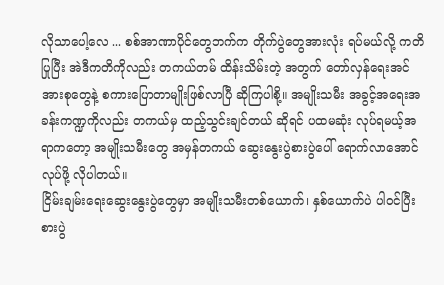လိုသာပေါ့လေ ... စစ်အာဏာပိုင်တွေဘက်က တိုက်ပွဲတွေအားလုံး ရပ်မယ်လို့ ကတိပြုပြီး အဲဒီကတိကိုလည်း တကယ်တမ် ထိန်းသိမ်းတဲ့ အတွက် တော်လှန်ရေးအင်အားစုတွေနဲ့ စကားပြောတာမျိုးဖြစ်လာပြီ ဆိုကြပါစို့။ အမျိုးသမီး အခွင့်အရေးအခန်းကဏ္ဍကိုလည်း တကယ်မှ ထည့်သွင်းချင်တယ် ဆိုရင် ပထမဆုံး လုပ်ရမယ့်အရာကတော့ အမျိုးသမီးတွေ အမှန်တကယ် ဆွေးနွေးပွဲစားပွဲပေါ် ရောက်လာအောင် လုပ်ဖို့ လိုပါတယ်။
ငြိမ်းချမ်းရေးဆွေးနွေးပွဲတွေမှာ အမျိုးသမီးတစ်ယောက်၊ နှစ်ယောက်ပဲ ပါဝင်ပြီး စားပွဲ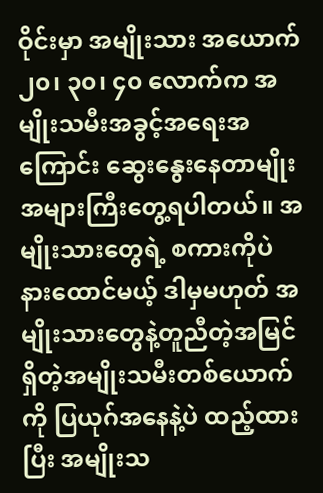ဝိုင်းမှာ အမျိုးသား အယောက် ၂၀၊ ၃၀၊ ၄၀ လောက်က အမျိုးသမီးအခွင့်အရေးအကြောင်း ဆွေးနွေးနေတာမျိုး အများကြီးတွေ့ရပါတယ်။ အမျိုးသားတွေရဲ့ စကားကိုပဲ နားထောင်မယ့် ဒါမှမဟုတ် အမျိုးသားတွေနဲ့တူညီတဲ့အမြင်ရှိတဲ့အမျိုးသမီးတစ်ယောက်ကို ပြယုဂ်အနေနဲ့ပဲ ထည့်ထားပြီး အမျိုးသ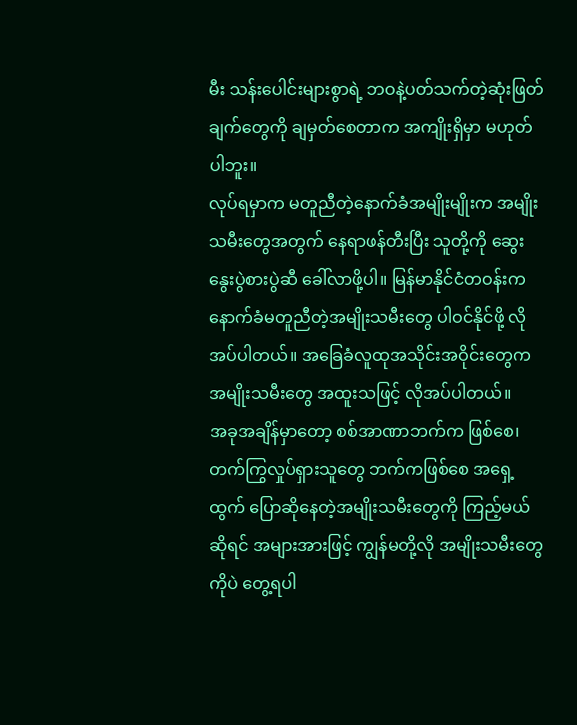မီး သန်းပေါင်းများစွာရဲ့ ဘဝနဲ့ပတ်သက်တဲ့ဆုံးဖြတ်ချက်တွေကို ချမှတ်စေတာက အကျိုးရှိမှာ မဟုတ်ပါဘူး။
လုပ်ရမှာက မတူညီတဲ့နောက်ခံအမျိုးမျိုးက အမျိုးသမီးတွေအတွက် နေရာဖန်တီးပြီး သူတို့ကို ဆွေးနွေးပွဲစားပွဲဆီ ခေါ်လာဖို့ပါ။ မြန်မာနိုင်ငံတဝန်းက နောက်ခံမတူညီတဲ့အမျိုးသမီးတွေ ပါဝင်နိုင်ဖို့ လိုအပ်ပါတယ်။ အခြေခံလူထုအသိုင်းအဝိုင်းတွေက အမျိုးသမီးတွေ အထူးသဖြင့် လိုအပ်ပါတယ်။
အခုအချိန်မှာတော့ စစ်အာဏာဘက်က ဖြစ်စေ၊ တက်ကြွလှုပ်ရှားသူတွေ ဘက်ကဖြစ်စေ အရှေ့ထွက် ပြောဆိုနေတဲ့အမျိုးသမီးတွေကို ကြည့်မယ်ဆိုရင် အများအားဖြင့် ကျွန်မတို့လို အမျိုးသမီးတွေကိုပဲ တွေ့ရပါ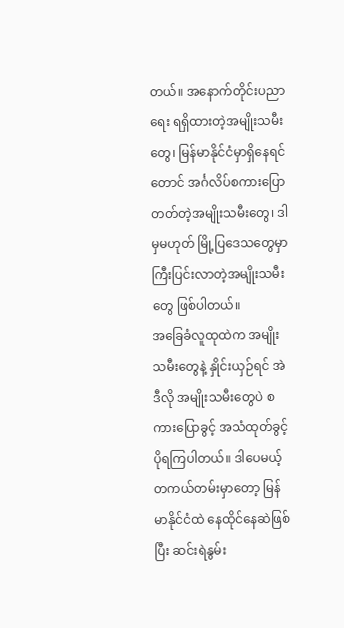တယ်။ အနောက်တိုင်းပညာရေး ရရှိထားတဲ့အမျိုးသမီးတွေ၊ မြန်မာနိုင်ငံမှာရှိနေရင်တောင် အင်္ဂလိပ်စကားပြောတတ်တဲ့အမျိုးသမီးတွေ၊ ဒါမှမဟုတ် မြို့ပြဒေသတွေမှာ ကြီးပြင်းလာတဲ့အမျိုးသမီးတွေ ဖြစ်ပါတယ်။
အခြေခံလူထုထဲက အမျိုးသမီးတွေနဲ့ နှိုင်းယှဉ်ရင် အဲဒီလို အမျိုးသမီးတွေပဲ စကားပြောခွင့် အသံထုတ်ခွင့် ပိုရကြပါတယ်။ ဒါပေမယ့် တကယ်တမ်းမှာတော့ မြန်မာနိုင်ငံထဲ နေထိုင်နေဆဲဖြစ်ပြီး ဆင်းရဲနွမ်း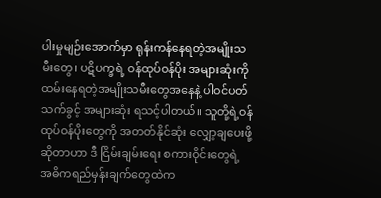ပါးမှုမျဉ်းအောက်မှာ ရုန်းကန်နေရတဲ့အမျိုးသမီးတွေ၊ ပဋိပက္ခရဲ့ ဝန်ထုပ်ဝန်ပိုး အများဆုံးကို ထမ်းနေရတဲ့အမျိုးသမီးတွေအနေနဲ့ ပါဝင်ပတ်သက်ခွင့် အများဆုံး ရသင့်ပါတယ်။ သူတို့ရဲ့ဝန်ထုပ်ဝန်ပိုးတွေကို အတတ်နိုင်ဆုံး လျှော့ချပေးဖို့ ဆိုတာဟာ ဒီ ငြိမ်းချမ်းရေး စကားဝိုင်းတွေရဲ့ အဓိကရည်မှန်းချက်တွေထဲက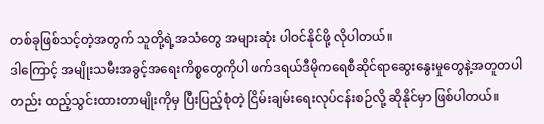တစ်ခုဖြစ်သင့်တဲ့အတွက် သူတို့ရဲ့အသံတွေ အများဆုံး ပါဝင်နိုင်ဖို့ လိုပါတယ်။
ဒါကြောင့် အမျိုးသမီးအခွင့်အရေးကိစ္စတွေကိုပါ ဖက်ဒရယ်ဒီမိုကရေစီဆိုင်ရာဆွေးနွေးမှုတွေနဲ့အတူတပါတည်း ထည့်သွင်းထားတာမျိုးကိုမှ ပြီးပြည့်စုံတဲ့ ငြိမ်းချမ်းရေးလုပ်ငန်းစဉ်လို့ ဆိုနိုင်မှာ ဖြစ်ပါတယ်။